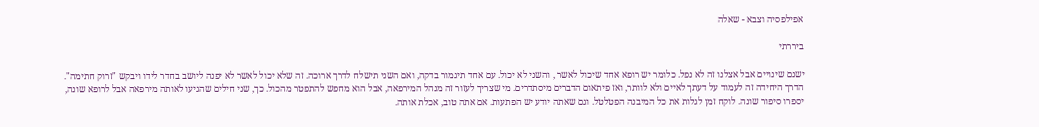אפילפסיה וצבא - שאלה

ביררתי

ישנם שינויים אבל אצלנו זה לא נפל. כלומר יש רופא אחד שיכול לאשר , והשני לא יכול. עם אחד תיגמור בדקה, ואם השני תישלח לדרך ארוכה. זה שלא יכול לאשר לא יפנה ליושב בחדר לידו ויבקש "זרוק חתימה". הדרך היחידה זה לעמוד על דעתך לאיים ולא לוותר, ואז פיתאום הדברים מיסתדרים. מי שצריך לעזור זה מנהל המירפאה, אבל הוא מחפש להתפטר מהכול. כך, שני חילים שהגיעו לאותה מירפאה אבל לרופא שונה, יספרו סיפור שונה. לוקח זמן לגלות את כל המיבנה הפטלטל. וגם שאתה יודע יש הפתעות. אם אתה טוב, אכלת אותה.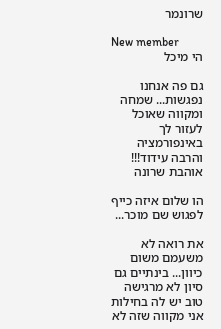שרונמר

New member
הי מיכל

גם פה אנחנו נפגשות... שמחה ומקווה שאוכל לעזור לך באינפורמציה והרבה עידוד!!! אוהבת שרונה

הו שלום איזה כייף לפגוש שם מוכר...

את רואה לא משעמם משום כיוון... בינתיים גם סיון לא מרגישה טוב יש לה בחילות אני מקווה שזה לא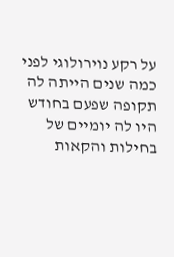על רקע נוירולוגי לפני כמה שנים הייתה לה תקופה שפעם בחודש היו לה יומיים של בחילות והקאות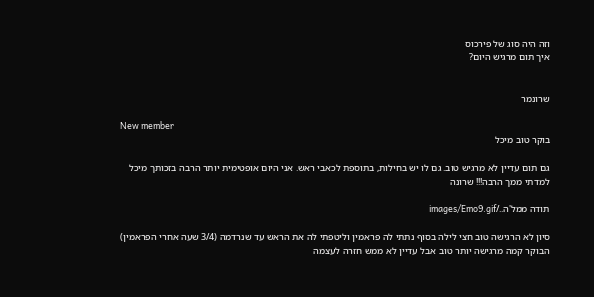וזה היה סוג של פירכוס
איך תום מרגיש היום?


שרונמר

New member
בוקר טוב מיכל

גם תום עדיין לא מרגיש טוב. גם לו יש בחילות, בתוספת לכאבי ראש. אני היום אופטימית יותר הרבה בזכותך מיכל
למדתי ממך הרבה!!! שרונה

תודה ממל'ה../images/Emo9.gif

סיון לא הרגישה טוב חצי לילה בסוף נתתי לה פראמין וליטפתי לה את הראש עד שנרדמה (3/4 שעה אחרי הפראמין) הבוקר קמה מרגישה יותר טוב אבל עדיין לא ממש חזרה לעצמה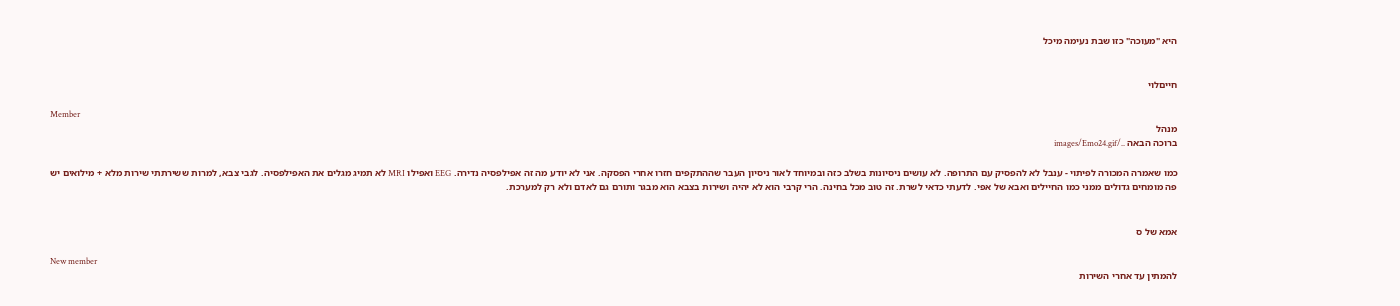היא "מעוכה" כזו שבת נעימה מיכל


חייםלוי

Member
מנהל
ברוכה הבאה ../images/Emo24.gif

כמו שאמרה המכורה לפיתוי - ענבל לא להפסיק עם התרופה. לא עושים ניסיונות בשלב כזה ובמיוחד לאור ניסיון העבר שההתקפים חזרו אחרי הפסקה. אני לא יודע מה זה אפילפסיה נדירה. EEG ואפילו MRI לא תמיג מגלים את האפילפסיה. לגבי צבא, למרות ששירתתי שירות מלא + מילואים יש פה מומחים גדולים ממני כמו החיילים ואבא של אפי. לדעתי כדאי לשרת. זה טוב מכל בחינה. הרי קרבי הוא לא יהיה ושירות בצבא הוא מבגר ותורם גם לאדם ולא רק למערכת.


אמא של ס

New member
להמתין עד אחרי השירות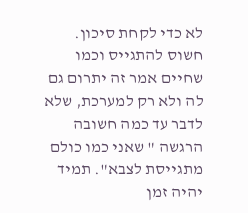לא כדי לקחת סיכון. חשוס להתגייס וכמו שחיים אמר זה יתרום גם לה ולא רק למערכת, שלא לדבר עד כמה חשובה הרגשה " שאני כמו כולם מתגייסת לצבא". תמיד יהיה זמן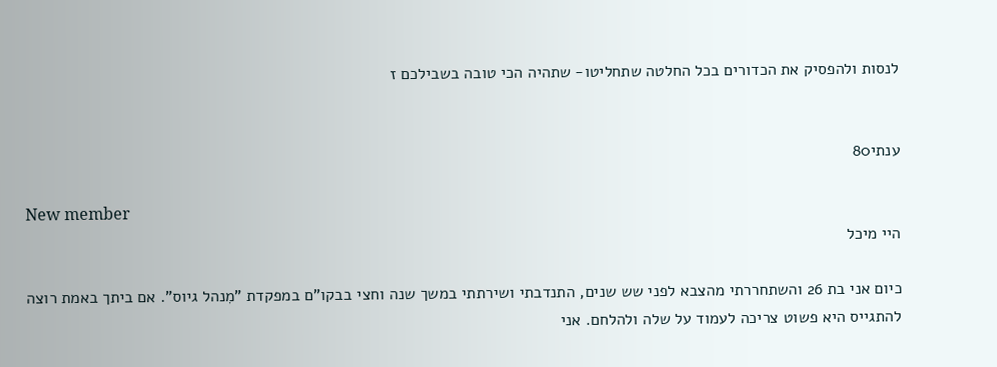לנסות ולהפסיק את הכדורים בכל החלטה שתחליטו- שתהיה הכי טובה בשבילכם ז


ענתי80

New member
היי מיכל

כיום אני בת 26 והשתחררתי מהצבא לפני שש שנים, התנדבתי ושירתתי במשך שנה וחצי בבקו"ם במפקדת "מִנהל גיוס". אם ביתך באמת רוצה להתגייס היא פשוט צריכה לעמוד על שלה ולהלחם. אני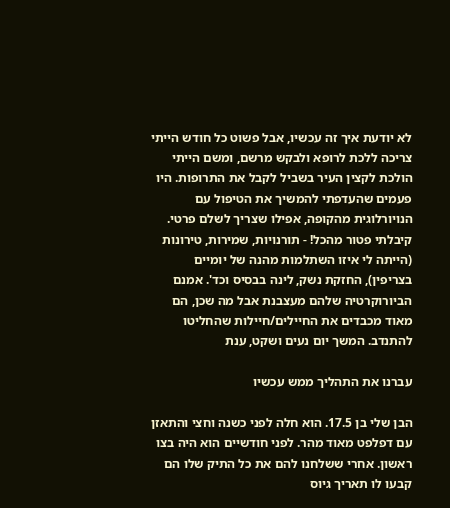לא יודעת איך זה עכשיו, אבל פשוט כל חודש הייתי צריכה ללכת לרופא ולבקש מרשם, ומשם הייתי הולכת לקצין העיר בשביל לקבל את התרופות. היו פעמים שהעדפתי להמשיך את הטיפול עם הנויורלוגית מהקופה, אפילו שצריך לשלם פרטי. קיבלתי פטור מהכל! - תורנויות, שמירות, טירונות (הייתה לי איזו השתלמות מהנה של יומיים בצריפין), החזקת נשק, לינה בבסיס וכד'. אמנם הביורוקרטיה שלהם מעצבנת אבל מה שכן, הם מאוד מכבדים את החיילים/חיילות שהחליטו להתנדב. המשך יום נעים ושקט, ענת

עברנו את התהליך ממש עכשיו

הבן שלי בן 17.5. הוא חלה לפני כשנה וחצי והתאזן עם דפלפט מאוד מהר. לפני חודשיים הוא היה בצו ראשון. אחרי ששלחנו להם את כל התיק שלו הם קבעו לו תאריך גיוס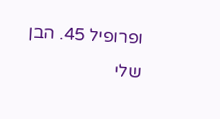ופרופיל 45. הבן שלי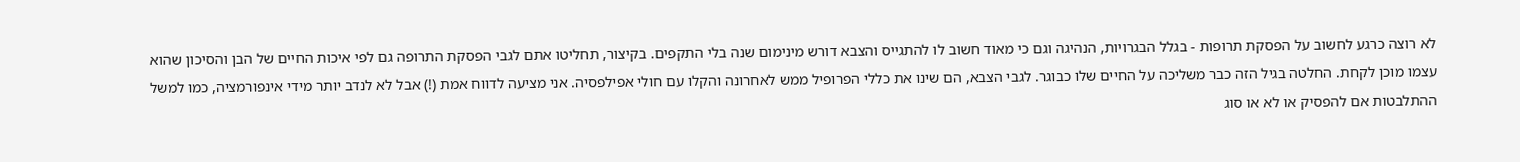לא רוצה כרגע לחשוב על הפסקת תרופות - בגלל הבגרויות, הנהיגה וגם כי מאוד חשוב לו להתגייס והצבא דורש מינימום שנה בלי התקפים. בקיצור, תחליטו אתם לגבי הפסקת התרופה גם לפי איכות החיים של הבן והסיכון שהוא עצמו מוכן לקחת. החלטה בגיל הזה כבר משליכה על החיים שלו כבוגר. לגבי הצבא, הם שינו את כללי הפרופיל ממש לאחרונה והקלו עם חולי אפילפסיה. אני מציעה לדווח אמת (!) אבל לא לנדב יותר מידי אינפורמציה, כמו למשל ההתלבטות אם להפסיק או לא או סוג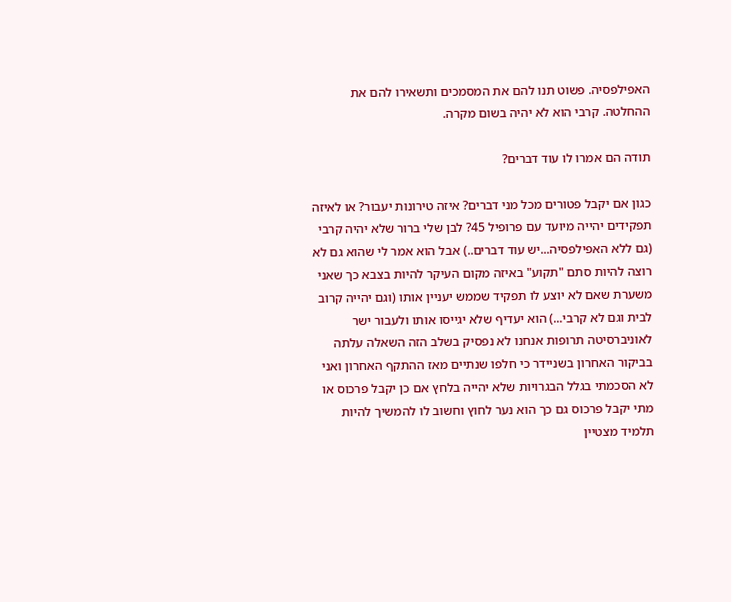האפילפסיה. פשוט תנו להם את המסמכים ותשאירו להם את ההחלטה. קרבי הוא לא יהיה בשום מקרה.

תודה הם אמרו לו עוד דברים?

כגון אם יקבל פטורים מכל מני דברים? איזה טירונות יעבור? או לאיזה תפקידים יהייה מיועד עם פרופיל 45? לבן שלי ברור שלא יהיה קרבי (גם ללא האפילפסיה...יש עוד דברים..) אבל הוא אמר לי שהוא גם לא רוצה להיות סתם "תקוע" באיזה מקום העיקר להיות בצבא כך שאני משערת שאם לא יוצע לו תפקיד שממש יעניין אותו (וגם יהייה קרוב לבית וגם לא קרבי...) הוא יעדיף שלא יגייסו אותו ולעבור ישר לאוניברסיטה תרופות אנחנו לא נפסיק בשלב הזה השאלה עלתה בביקור האחרון בשניידר כי חלפו שנתיים מאז ההתקף האחרון ואני לא הסכמתי בגלל הבגרויות שלא יהייה בלחץ אם כן יקבל פרכוס או מתי יקבל פרכוס גם כך הוא נער לחוץ וחשוב לו להמשיך להיות תלמיד מצטיין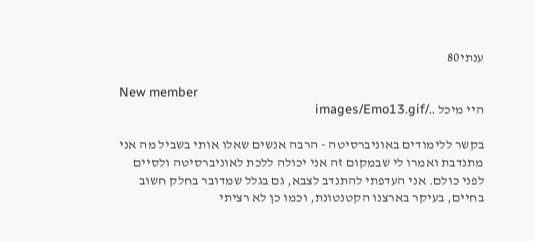ענתי80

New member
היי מיכל ../images/Emo13.gif

בקשר ללימודים באוניברסיטה - הרבה אנשים שאלו אותי בשביל מה אני מתנדבת ואמרו לי שבמקום זה אני יכולה ללכת לאוניברסיטה ולסיים לפני כולם. אני העדפתי להתנדב לצבא, גם בגלל שמדובר בחלק חשוב בחיים, בעיקר בארצנו הקטנטונת, וכמו כן לא רציתי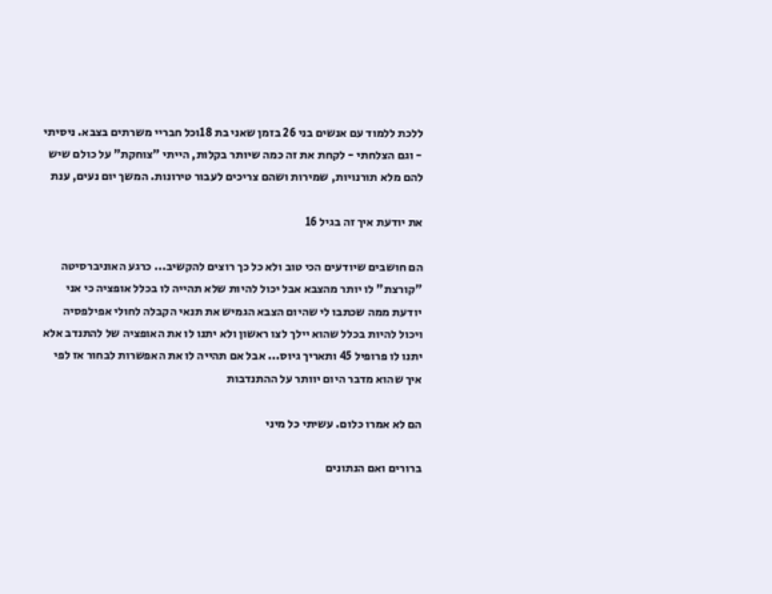ללכת ללמוד עם אנשים בני 26 בזמן שאני בת 18וכל חבריי משרתים בצבא. ניסיתי - וגם הצלחתי - לקחת את זה כמה שיותר בקלות, הייתי "צוחקת" על כולם שיש להם מלא תורנויות, שמירות ושהם צריכים לעבור טירונות. המשך יום נעים, ענת

את יודעת איך זה בגיל 16

הם חושבים שיודעים הכי טוב ולא כל כך רוצים להקשיב... כרגע האוניברסיטה "קורצת" לו יותר מהצבא אבל יכול להיות שלא תהייה לו בכלל אופציה כי אני יודעת ממה שכתבו לי שהיום הצבא הגמיש את תנאי הקבלה לחולי אפילפסיה ויכול להיות בכלל שהוא יילך לצו ראשון ולא יתנו לו את האופציה של להתנדב אלא יתנו לו פרופיל 45 ותאריך גיוס... אבל אם תהייה לו את האפשרות לבחור אז לפי איך שהוא מדבר היום יוותר על ההתנדבות

הם לא אמרו כלום. עשיתי כל מיני

ברורים ואם הנתונים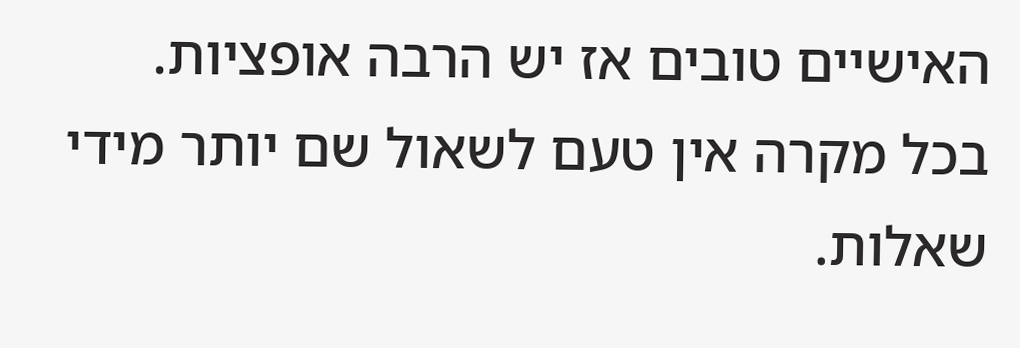האישיים טובים אז יש הרבה אופציות. בכל מקרה אין טעם לשאול שם יותר מידי שאלות.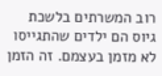רוב המשרתים בלשכת גיוס הם ילדים שהתגייסו לא מזמן בעצמם. זה הזמן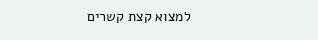למצוא קצת קשרים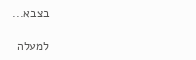בצבא...

למעלה